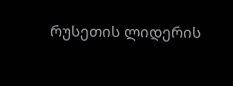რუსეთის ლიდერის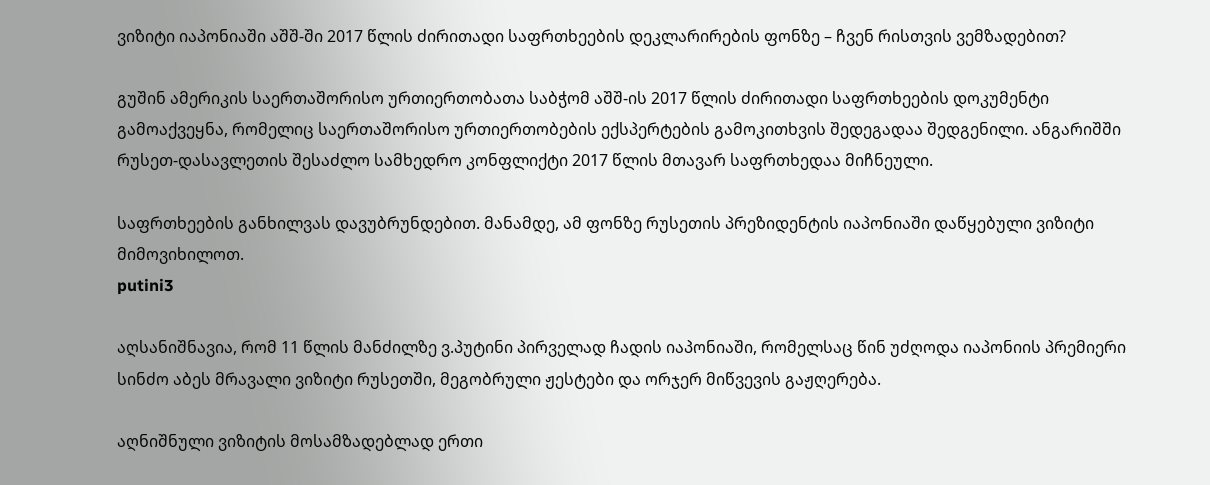ვიზიტი იაპონიაში აშშ-ში 2017 წლის ძირითადი საფრთხეების დეკლარირების ფონზე – ჩვენ რისთვის ვემზადებით?

გუშინ ამერიკის საერთაშორისო ურთიერთობათა საბჭომ აშშ-ის 2017 წლის ძირითადი საფრთხეების დოკუმენტი გამოაქვეყნა, რომელიც საერთაშორისო ურთიერთობების ექსპერტების გამოკითხვის შედეგადაა შედგენილი. ანგარიშში რუსეთ-დასავლეთის შესაძლო სამხედრო კონფლიქტი 2017 წლის მთავარ საფრთხედაა მიჩნეული.

საფრთხეების განხილვას დავუბრუნდებით. მანამდე, ამ ფონზე რუსეთის პრეზიდენტის იაპონიაში დაწყებული ვიზიტი მიმოვიხილოთ.
putini3

აღსანიშნავია, რომ 11 წლის მანძილზე ვ.პუტინი პირველად ჩადის იაპონიაში, რომელსაც წინ უძღოდა იაპონიის პრემიერი სინძო აბეს მრავალი ვიზიტი რუსეთში, მეგობრული ჟესტები და ორჯერ მიწვევის გაჟღერება.

აღნიშნული ვიზიტის მოსამზადებლად ერთი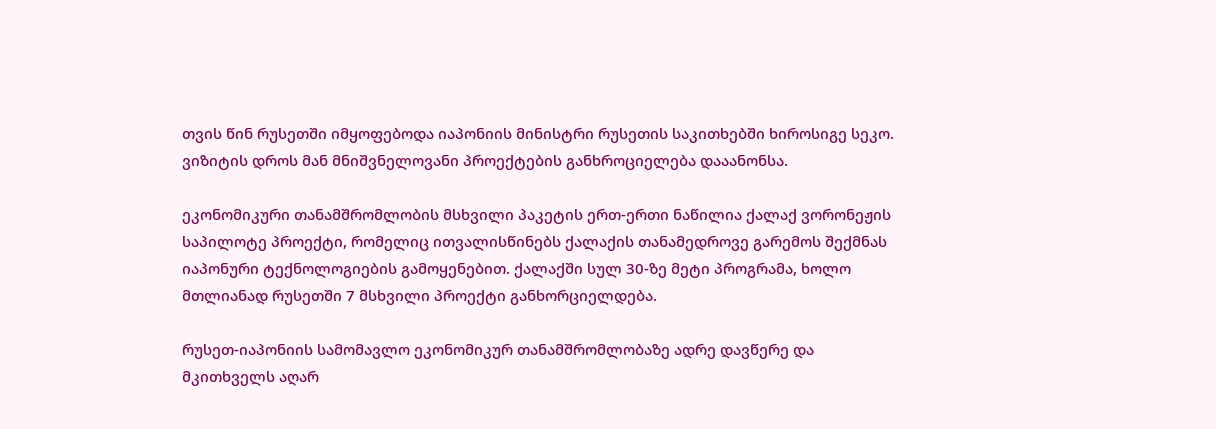თვის წინ რუსეთში იმყოფებოდა იაპონიის მინისტრი რუსეთის საკითხებში ხიროსიგე სეკო. ვიზიტის დროს მან მნიშვნელოვანი პროექტების განხროციელება დააანონსა.

ეკონომიკური თანამშრომლობის მსხვილი პაკეტის ერთ-ერთი ნაწილია ქალაქ ვორონეჟის საპილოტე პროექტი, რომელიც ითვალისწინებს ქალაქის თანამედროვე გარემოს შექმნას იაპონური ტექნოლოგიების გამოყენებით. ქალაქში სულ 30-ზე მეტი პროგრამა, ხოლო მთლიანად რუსეთში 7 მსხვილი პროექტი განხორციელდება.

რუსეთ-იაპონიის სამომავლო ეკონომიკურ თანამშრომლობაზე ადრე დავწერე და მკითხველს აღარ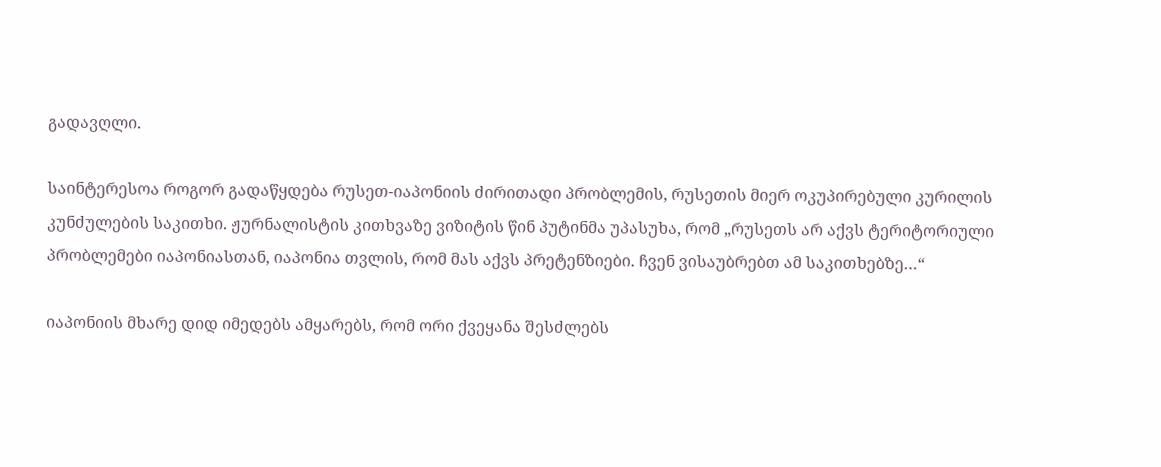გადავღლი.

საინტერესოა როგორ გადაწყდება რუსეთ-იაპონიის ძირითადი პრობლემის, რუსეთის მიერ ოკუპირებული კურილის კუნძულების საკითხი. ჟურნალისტის კითხვაზე ვიზიტის წინ პუტინმა უპასუხა, რომ „რუსეთს არ აქვს ტერიტორიული პრობლემები იაპონიასთან, იაპონია თვლის, რომ მას აქვს პრეტენზიები. ჩვენ ვისაუბრებთ ამ საკითხებზე…“

იაპონიის მხარე დიდ იმედებს ამყარებს, რომ ორი ქვეყანა შესძლებს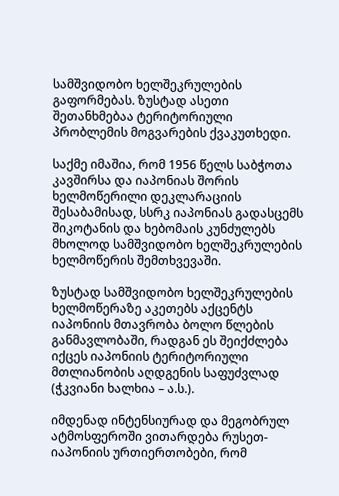სამშვიდობო ხელშეკრულების გაფორმებას. ზუსტად ასეთი შეთანხმებაა ტერიტორიული პრობლემის მოგვარების ქვაკუთხედი.

საქმე იმაშია, რომ 1956 წელს საბჭოთა კავშირსა და იაპონიას შორის ხელმოწერილი დეკლარაციის შესაბამისად, სსრკ იაპონიას გადასცემს შიკოტანის და ხებომაის კუნძულებს მხოლოდ სამშვიდობო ხელშეკრულების ხელმოწერის შემთხვევაში.

ზუსტად სამშვიდობო ხელშეკრულების ხელმოწერაზე აკეთებს აქცენტს იაპონიის მთავრობა ბოლო წლების განმავლობაში, რადგან ეს შეიქძლება იქცეს იაპონიის ტერიტორიული მთლიანობის აღდგენის საფუძვლად (ჭკვიანი ხალხია – ა.ს.).

იმდენად ინტენსიურად და მეგობრულ ატმოსფეროში ვითარდება რუსეთ-იაპონიის ურთიერთობები, რომ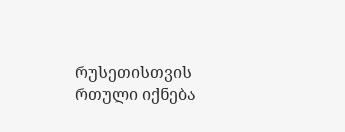რუსეთისთვის რთული იქნება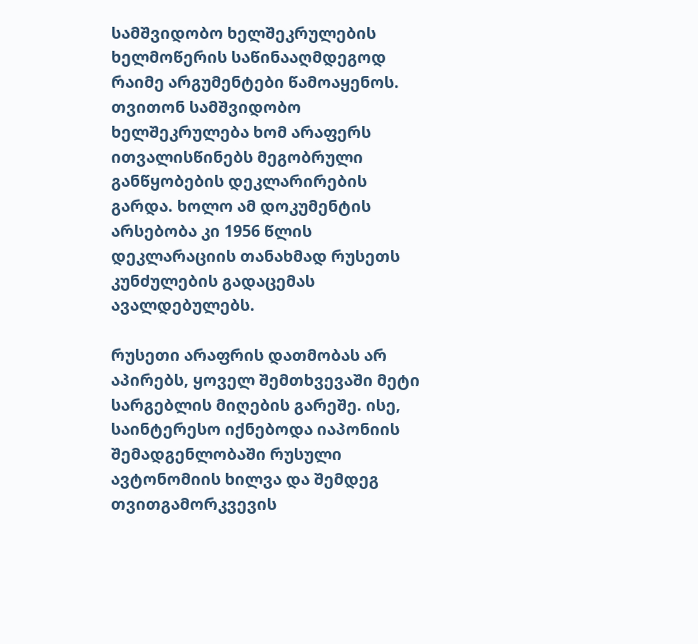სამშვიდობო ხელშეკრულების ხელმოწერის საწინააღმდეგოდ რაიმე არგუმენტები წამოაყენოს. თვითონ სამშვიდობო ხელშეკრულება ხომ არაფერს ითვალისწინებს მეგობრული განწყობების დეკლარირების გარდა. ხოლო ამ დოკუმენტის არსებობა კი 1956 წლის დეკლარაციის თანახმად რუსეთს კუნძულების გადაცემას ავალდებულებს.

რუსეთი არაფრის დათმობას არ აპირებს, ყოველ შემთხვევაში მეტი სარგებლის მიღების გარეშე. ისე, საინტერესო იქნებოდა იაპონიის შემადგენლობაში რუსული ავტონომიის ხილვა და შემდეგ თვითგამორკვევის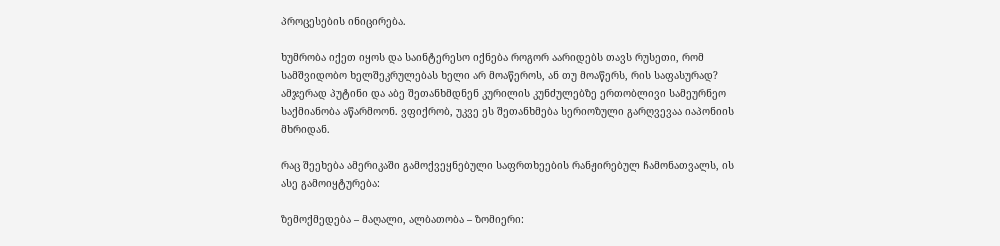პროცესების ინიცირება.

ხუმრობა იქეთ იყოს და საინტერესო იქნება როგორ აარიდებს თავს რუსეთი, რომ სამშვიდობო ხელშეკრულებას ხელი არ მოაწეროს, ან თუ მოაწერს, რის საფასურად? ამჯერად პუტინი და აბე შეთანხმდნენ კურილის კუნძულებზე ერთობლივი სამეურნეო საქმიანობა აწარმოონ. ვფიქრობ, უკვე ეს შეთანხმება სერიოზული გარღვევაა იაპონიის მხრიდან.

რაც შეეხება ამერიკაში გამოქვეყნებული საფრთხეების რანჟირებულ ჩამონათვალს, ის ასე გამოიყტურება:

ზემოქმედება – მაღალი, ალბათობა – ზომიერი: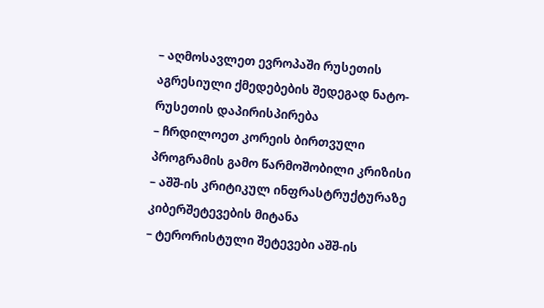– აღმოსავლეთ ევროპაში რუსეთის აგრესიული ქმედებების შედეგად ნატო-რუსეთის დაპირისპირება
– ჩრდილოეთ კორეის ბირთვული პროგრამის გამო წარმოშობილი კრიზისი
– აშშ-ის კრიტიკულ ინფრასტრუქტურაზე კიბერშეტევების მიტანა
– ტერორისტული შეტევები აშშ-ის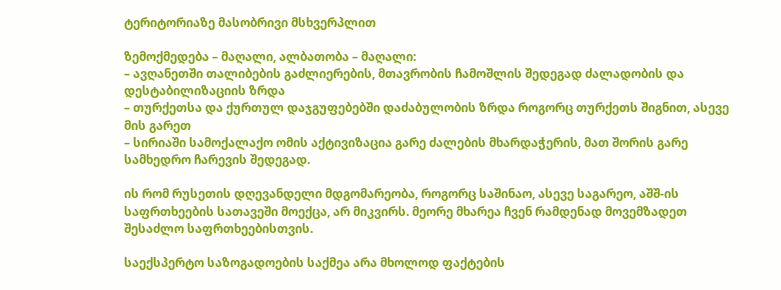ტერიტორიაზე მასობრივი მსხვერპლით

ზემოქმედება – მაღალი, ალბათობა – მაღალი:
– ავღანეთში თალიბების გაძლიერების, მთავრობის ჩამოშლის შედეგად ძალადობის და დესტაბილიზაციის ზრდა
– თურქეთსა და ქურთულ დაჯგუფებებში დაძაბულობის ზრდა როგორც თურქეთს შიგნით, ასევე მის გარეთ
– სირიაში სამოქალაქო ომის აქტივიზაცია გარე ძალების მხარდაჭერის, მათ შორის გარე სამხედრო ჩარევის შედეგად.

ის რომ რუსეთის დღევანდელი მდგომარეობა, როგორც საშინაო, ასევე საგარეო, აშშ-ის საფრთხეების სათავეში მოექცა, არ მიკვირს. მეორე მხარეა ჩვენ რამდენად მოვემზადეთ შესაძლო საფრთხეებისთვის.

საექსპერტო საზოგადოების საქმეა არა მხოლოდ ფაქტების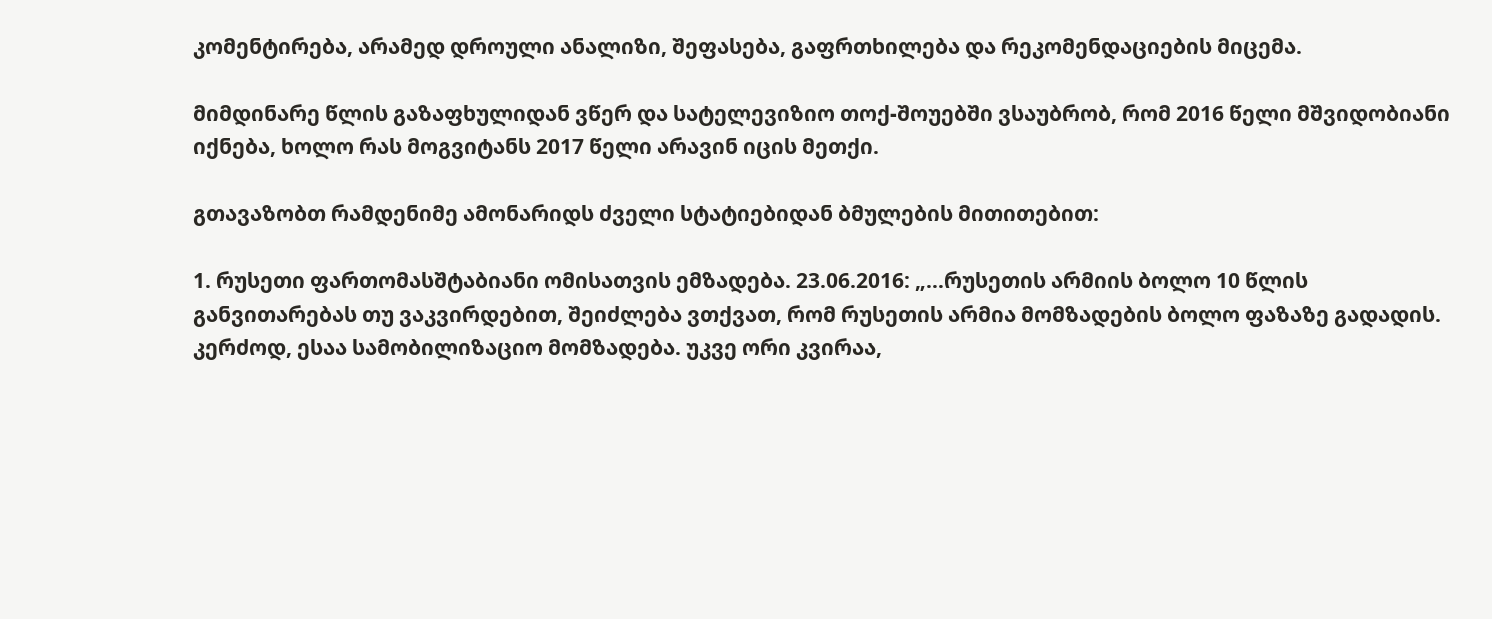კომენტირება, არამედ დროული ანალიზი, შეფასება, გაფრთხილება და რეკომენდაციების მიცემა.

მიმდინარე წლის გაზაფხულიდან ვწერ და სატელევიზიო თოქ-შოუებში ვსაუბრობ, რომ 2016 წელი მშვიდობიანი იქნება, ხოლო რას მოგვიტანს 2017 წელი არავინ იცის მეთქი.

გთავაზობთ რამდენიმე ამონარიდს ძველი სტატიებიდან ბმულების მითითებით:

1. რუსეთი ფართომასშტაბიანი ომისათვის ემზადება. 23.06.2016: „…რუსეთის არმიის ბოლო 10 წლის განვითარებას თუ ვაკვირდებით, შეიძლება ვთქვათ, რომ რუსეთის არმია მომზადების ბოლო ფაზაზე გადადის. კერძოდ, ესაა სამობილიზაციო მომზადება. უკვე ორი კვირაა,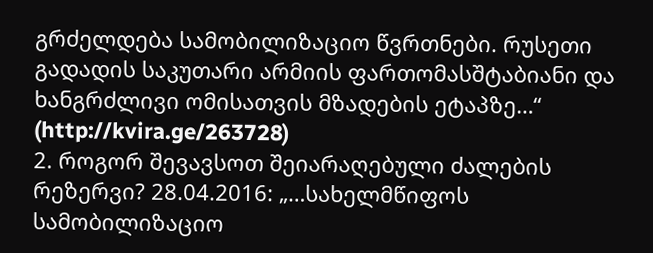გრძელდება სამობილიზაციო წვრთნები. რუსეთი გადადის საკუთარი არმიის ფართომასშტაბიანი და ხანგრძლივი ომისათვის მზადების ეტაპზე…“ (http://kvira.ge/263728)
2. როგორ შევავსოთ შეიარაღებული ძალების რეზერვი? 28.04.2016: „…სახელმწიფოს სამობილიზაციო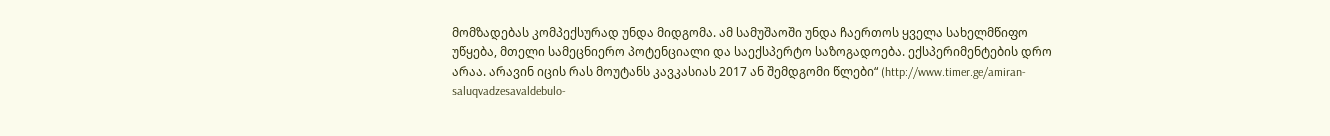მომზადებას კომპექსურად უნდა მიდგომა. ამ სამუშაოში უნდა ჩაერთოს ყველა სახელმწიფო უწყება, მთელი სამეცნიერო პოტენციალი და საექსპერტო საზოგადოება. ექსპერიმენტების დრო არაა. არავინ იცის რას მოუტანს კავკასიას 2017 ან შემდგომი წლები“ (http://www.timer.ge/amiran-saluqvadzesavaldebulo-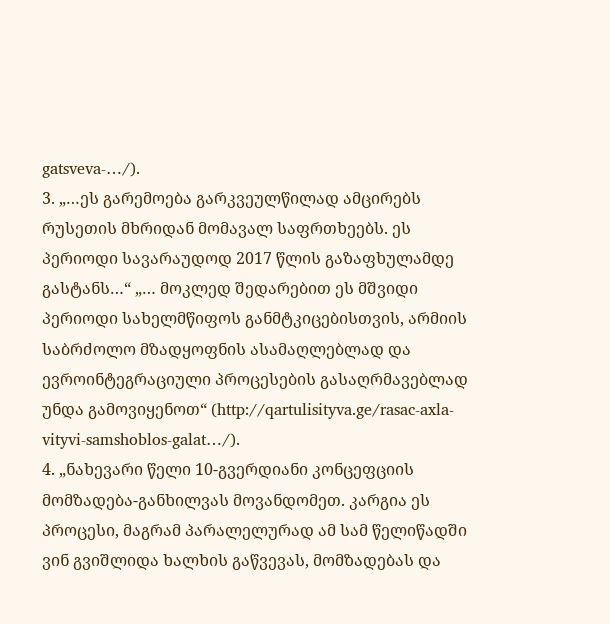gatsveva-…/).
3. „…ეს გარემოება გარკვეულწილად ამცირებს რუსეთის მხრიდან მომავალ საფრთხეებს. ეს პერიოდი სავარაუდოდ 2017 წლის გაზაფხულამდე გასტანს…“ „… მოკლედ შედარებით ეს მშვიდი პერიოდი სახელმწიფოს განმტკიცებისთვის, არმიის საბრძოლო მზადყოფნის ასამაღლებლად და ევროინტეგრაციული პროცესების გასაღრმავებლად უნდა გამოვიყენოთ“ (http://qartulisityva.ge/rasac-axla-vityvi-samshoblos-galat…/).
4. „ნახევარი წელი 10-გვერდიანი კონცეფციის მომზადება-განხილვას მოვანდომეთ. კარგია ეს პროცესი, მაგრამ პარალელურად ამ სამ წელიწადში ვინ გვიშლიდა ხალხის გაწვევას, მომზადებას და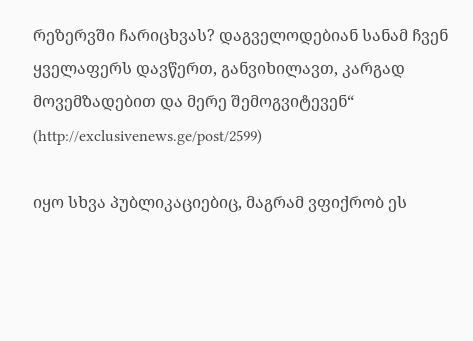რეზერვში ჩარიცხვას? დაგველოდებიან სანამ ჩვენ ყველაფერს დავწერთ, განვიხილავთ, კარგად მოვემზადებით და მერე შემოგვიტევენ“ (http://exclusivenews.ge/post/2599)

იყო სხვა პუბლიკაციებიც, მაგრამ ვფიქრობ ეს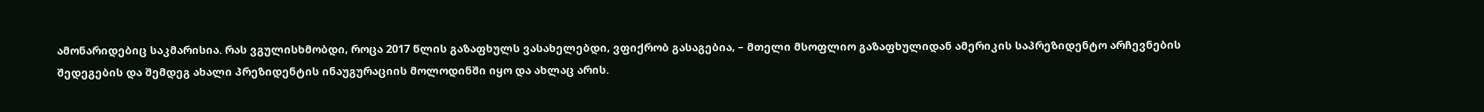ამონარიდებიც საკმარისია. რას ვგულისხმობდი, როცა 2017 წლის გაზაფხულს ვასახელებდი, ვფიქრობ გასაგებია, – მთელი მსოფლიო გაზაფხულიდან ამერიკის საპრეზიდენტო არჩევნების შედეგების და შემდეგ ახალი პრეზიდენტის ინაუგურაციის მოლოდინში იყო და ახლაც არის.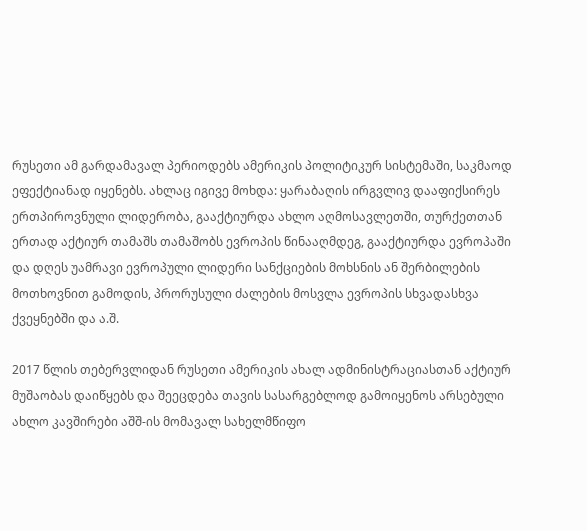რუსეთი ამ გარდამავალ პერიოდებს ამერიკის პოლიტიკურ სისტემაში, საკმაოდ ეფექტიანად იყენებს. ახლაც იგივე მოხდა: ყარაბაღის ირგვლივ დააფიქსირეს ერთპიროვნული ლიდერობა, გააქტიურდა ახლო აღმოსავლეთში, თურქეთთან ერთად აქტიურ თამაშს თამაშობს ევროპის წინააღმდეგ, გააქტიურდა ევროპაში და დღეს უამრავი ევროპული ლიდერი სანქციების მოხსნის ან შერბილების მოთხოვნით გამოდის, პრორუსული ძალების მოსვლა ევროპის სხვადასხვა ქვეყნებში და ა.შ.

2017 წლის თებერვლიდან რუსეთი ამერიკის ახალ ადმინისტრაციასთან აქტიურ მუშაობას დაიწყებს და შეეცდება თავის სასარგებლოდ გამოიყენოს არსებული ახლო კავშირები აშშ-ის მომავალ სახელმწიფო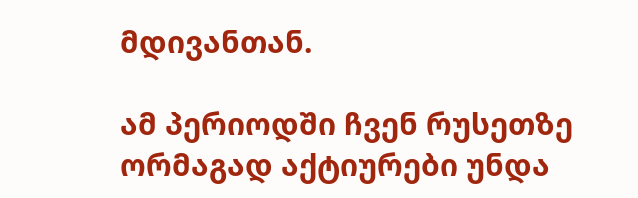მდივანთან.

ამ პერიოდში ჩვენ რუსეთზე ორმაგად აქტიურები უნდა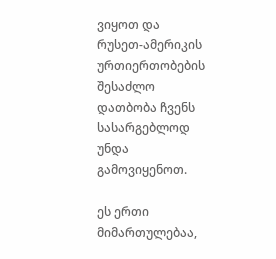ვიყოთ და რუსეთ-ამერიკის ურთიერთობების შესაძლო დათბობა ჩვენს სასარგებლოდ უნდა გამოვიყენოთ.

ეს ერთი მიმართულებაა,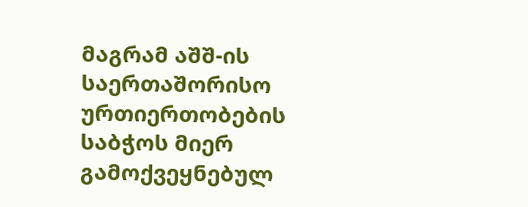მაგრამ აშშ-ის საერთაშორისო ურთიერთობების საბჭოს მიერ გამოქვეყნებულ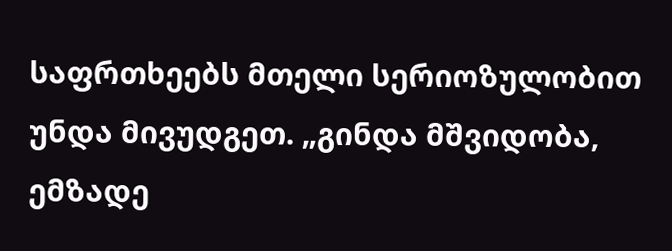საფრთხეებს მთელი სერიოზულობით უნდა მივუდგეთ. „გინდა მშვიდობა, ემზადე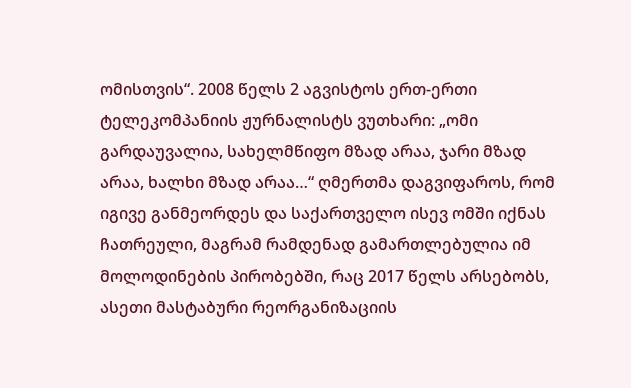ომისთვის“. 2008 წელს 2 აგვისტოს ერთ-ერთი ტელეკომპანიის ჟურნალისტს ვუთხარი: „ომი გარდაუვალია, სახელმწიფო მზად არაა, ჯარი მზად არაა, ხალხი მზად არაა…“ ღმერთმა დაგვიფაროს, რომ იგივე განმეორდეს და საქართველო ისევ ომში იქნას ჩათრეული, მაგრამ რამდენად გამართლებულია იმ მოლოდინების პირობებში, რაც 2017 წელს არსებობს, ასეთი მასტაბური რეორგანიზაციის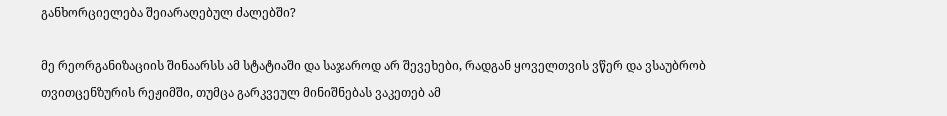განხორციელება შეიარაღებულ ძალებში?

მე რეორგანიზაციის შინაარსს ამ სტატიაში და საჯაროდ არ შევეხები, რადგან ყოველთვის ვწერ და ვსაუბრობ თვითცენზურის რეჟიმში, თუმცა გარკვეულ მინიშნებას ვაკეთებ ამ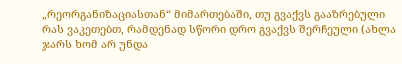„რეორგანიზაციასთან“ მიმართებაში, თუ გვაქვს გააზრებული რას ვაკეთებთ, რამდენად სწორი დრო გვაქვს შერჩეული (ახლა ჯარს ხომ არ უნდა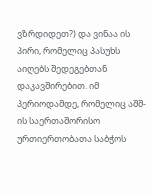ვზრდიდეთ?) და ვინაა ის პირი, რომელიც პასუხს აიღებს შედეგებთან დაკავშირებით. იმ პერიოდამდე, რომელიც აშშ-ის საერთაშორისო ურთიერთობათა საბჭოს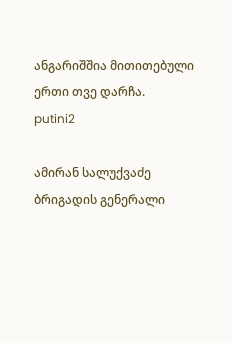ანგარიშშია მითითებული ერთი თვე დარჩა.
putini2

ამირან სალუქვაძე
ბრიგადის გენერალი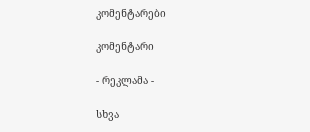კომენტარები

კომენტარი

- რეკლამა -

სხვა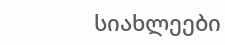სიახლეები